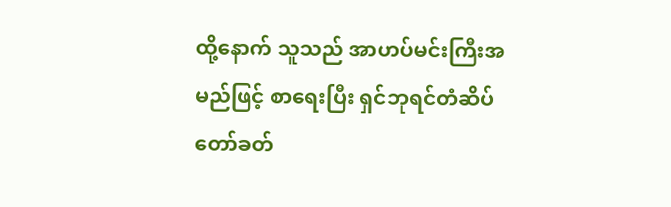ထို့နောက် သူသည် အာဟပ်မင်းကြီးအမည်ဖြင့် စာရေးပြီး ရှင်ဘုရင်တံဆိပ်တော်ခတ်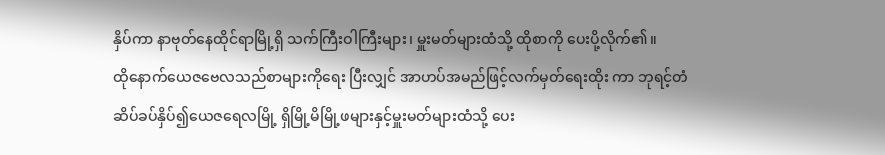နှိပ်ကာ နာဗုတ်နေထိုင်ရာမြို့ရှိ သက်ကြီးဝါကြီးများ၊ မှူးမတ်များထံသို့ ထိုစာကို ပေးပို့လိုက်၏။
ထိုနောက်ယေဇဗေလသည်စာများကိုရေး ပြီးလျှင် အာဟပ်အမည်ဖြင့်လက်မှတ်ရေးထိုး ကာ ဘုရင့်တံဆိပ်ခပ်နှိပ်၍ယေဇရေလမြို့ ရှိမြို့မိမြို့ဖများနှင့်မှူးမတ်များထံသို့ ပေး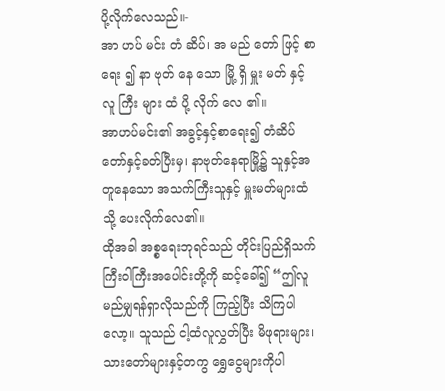ပို့လိုက်လေသည်။-
အာ ဟပ် မင်း တံ ဆိပ်၊ အ မည် တော် ဖြင့် စာ ရေး ၍ နာ ဗုတ် နေ သော မြို့ ရှိ မှူး မတ် နှင့် လူ ကြီး များ ထံ ပို့ လိုက် လေ ၏။
အာဟပ်မင်း၏ အခွင့်နှင့်စာရေး၍ တံဆိပ်တော်နှင့်ခတ်ပြီးမှ၊ နာဗုတ်နေရာမြို့၌ သူနှင့်အတူနေသော အသက်ကြီးသူနှင့် မှူးမတ်များထံသို့ ပေးလိုက်လေ၏။
ထိုအခါ အစ္စရေးဘုရင်သည် တိုင်းပြည်ရှိသက်ကြီးဝါကြီးအပေါင်းတို့ကို ဆင့်ခေါ်၍ “ဤလူ မည်မျှရန်ရှာလိုသည်ကို ကြည့်ပြီး သိကြပါလော့။ သူသည် ငါ့ထံလူလွှတ်ပြီး မိဖုရားများ၊ သားတော်များနှင့်တကွ ရွှေငွေများကိုပါ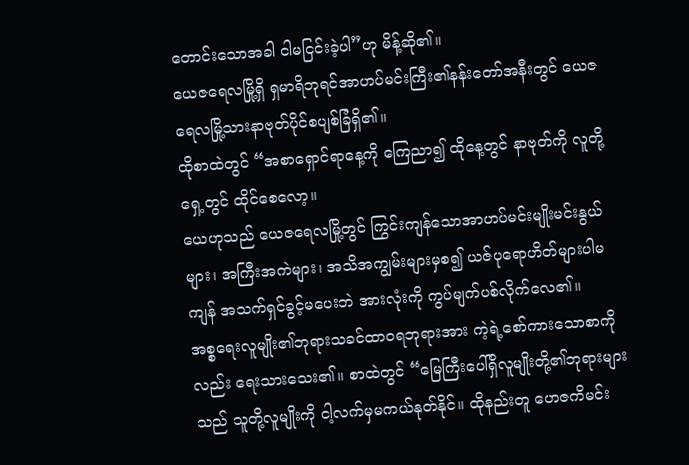တောင်းသောအခါ ငါမငြင်းခဲ့ပါ”ဟု မိန့်ဆို၏။
ယေဇရေလမြို့ရှိ ရှမာရိဘုရင်အာဟပ်မင်းကြီး၏နန်းတော်အနီးတွင် ယေဇရေလမြို့သားနာဗုတ်ပိုင်စပျစ်ခြံရှိ၏။
ထိုစာထဲတွင် “အစာရှောင်ရာနေ့ကို ကြေညာ၍ ထိုနေ့တွင် နာဗုတ်ကို လူတို့ရှေ့တွင် ထိုင်စေလော့။
ယေဟုသည် ယေဇရေလမြို့တွင် ကြွင်းကျန်သောအာဟပ်မင်းမျိုးမင်းနွယ်များ၊ အကြီးအကဲများ၊ အသိအကျွမ်းများမှစ၍ ယဇ်ပုရောဟိတ်များပါမကျန် အသက်ရှင်ခွင့်မပေးဘဲ အားလုံးကို ကွပ်မျက်ပစ်လိုက်လေ၏။
အစ္စရေးလူမျိုး၏ဘုရားသခင်ထာဝရဘုရားအား ကဲ့ရဲ့စော်ကားသောစာကိုလည်း ရေးသားသေး၏။ စာထဲတွင် “မြေကြီးပေါ်ရှိလူမျိုးတို့၏ဘုရားများသည် သူတို့လူမျိုးကို ငါ့လက်မှမကယ်နုတ်နိုင်။ ထိုနည်းတူ ဟေဇကိမင်း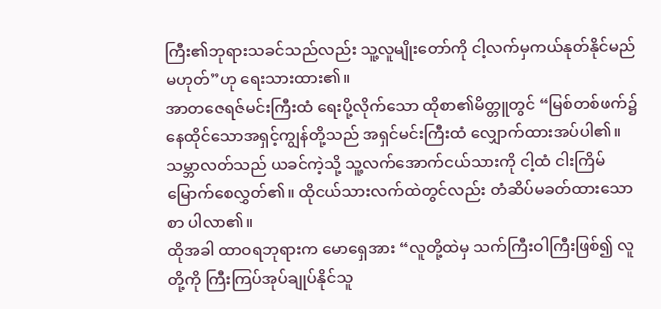ကြီး၏ဘုရားသခင်သည်လည်း သူ့လူမျိုးတော်ကို ငါ့လက်မှကယ်နုတ်နိုင်မည်မဟုတ်”ဟု ရေးသားထား၏။
အာတဇေရဇ်မင်းကြီးထံ ရေးပို့လိုက်သော ထိုစာ၏မိတ္တူတွင် “မြစ်တစ်ဖက်၌နေထိုင်သောအရှင့်ကျွန်တို့သည် အရှင်မင်းကြီးထံ လျှောက်ထားအပ်ပါ၏။
သမ္ဘာလတ်သည် ယခင်ကဲ့သို့ သူ့လက်အောက်ငယ်သားကို ငါ့ထံ ငါးကြိမ်မြောက်စေလွှတ်၏။ ထိုငယ်သားလက်ထဲတွင်လည်း တံဆိပ်မခတ်ထားသောစာ ပါလာ၏။
ထိုအခါ ထာဝရဘုရားက မောရှေအား “လူတို့ထဲမှ သက်ကြီးဝါကြီးဖြစ်၍ လူတို့ကို ကြီးကြပ်အုပ်ချုပ်နိုင်သူ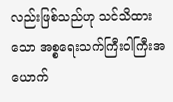လည်းဖြစ်သည်ဟု သင်သိထားသော အစ္စရေးသက်ကြီးဝါကြီးအယောက်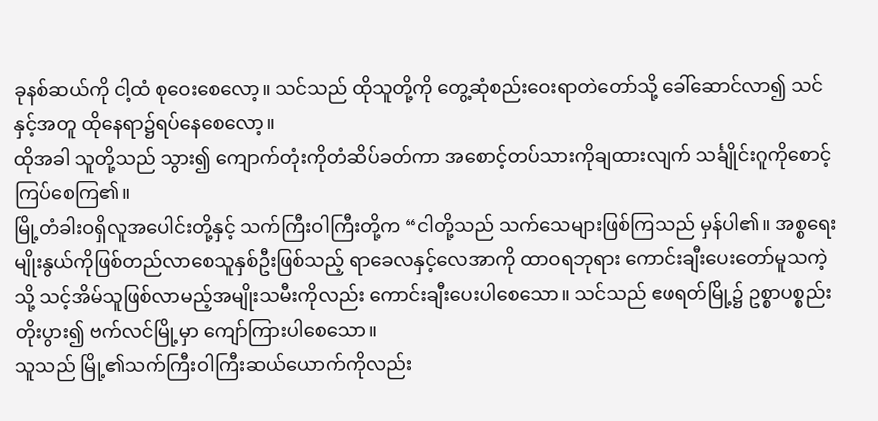ခုနစ်ဆယ်ကို ငါ့ထံ စုဝေးစေလော့။ သင်သည် ထိုသူတို့ကို တွေ့ဆုံစည်းဝေးရာတဲတော်သို့ ခေါ်ဆောင်လာ၍ သင်နှင့်အတူ ထိုနေရာ၌ရပ်နေစေလော့။
ထိုအခါ သူတို့သည် သွား၍ ကျောက်တုံးကိုတံဆိပ်ခတ်ကာ အစောင့်တပ်သားကိုချထားလျက် သင်္ချိုင်းဂူကိုစောင့်ကြပ်စေကြ၏။
မြို့တံခါးဝရှိလူအပေါင်းတို့နှင့် သက်ကြီးဝါကြီးတို့က “ငါတို့သည် သက်သေများဖြစ်ကြသည် မှန်ပါ၏။ အစ္စရေးမျိုးနွယ်ကိုဖြစ်တည်လာစေသူနှစ်ဦးဖြစ်သည့် ရာခေလနှင့်လေအာကို ထာဝရဘုရား ကောင်းချီးပေးတော်မူသကဲ့သို့ သင့်အိမ်သူဖြစ်လာမည့်အမျိုးသမီးကိုလည်း ကောင်းချီးပေးပါစေသော။ သင်သည် ဧဖရတ်မြို့၌ ဥစ္စာပစ္စည်းတိုးပွား၍ ဗက်လင်မြို့မှာ ကျော်ကြားပါစေသော။
သူသည် မြို့၏သက်ကြီးဝါကြီးဆယ်ယောက်ကိုလည်း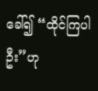ခေါ်၍ “ထိုင်ကြပါဦး”ဟု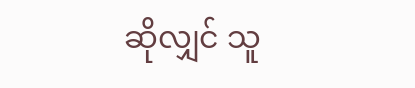ဆိုလျှင် သူ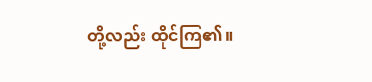တို့လည်း ထိုင်ကြ၏။